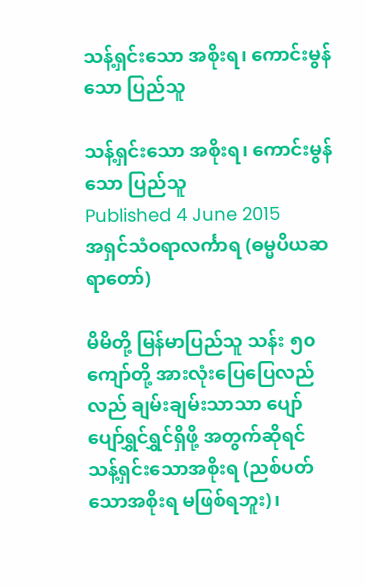သန့်ရှင်းသော အစိုးရ၊ ကောင်းမွန်သော ပြည်သူ

သန့်ရှင်းသော အစိုးရ၊ ကောင်းမွန်သော ပြည်သူ
Published 4 June 2015
အရှင်သံဝရာလင်္ကာရ (ဓမ္မပိယဆရာတော်)

မိမိတို့ မြန်မာပြည်သူ သန်း ၅၀ ကျော်တို့ အားလုံးပြေပြေလည်လည် ချမ်းချမ်းသာသာ ပျော်ပျော်ရွှင်ရွှင်ရှိဖို့ အတွက်ဆိုရင် သန့်ရှင်းသောအစိုးရ (ညစ်ပတ်သောအစိုးရ မဖြစ်ရဘူး)၊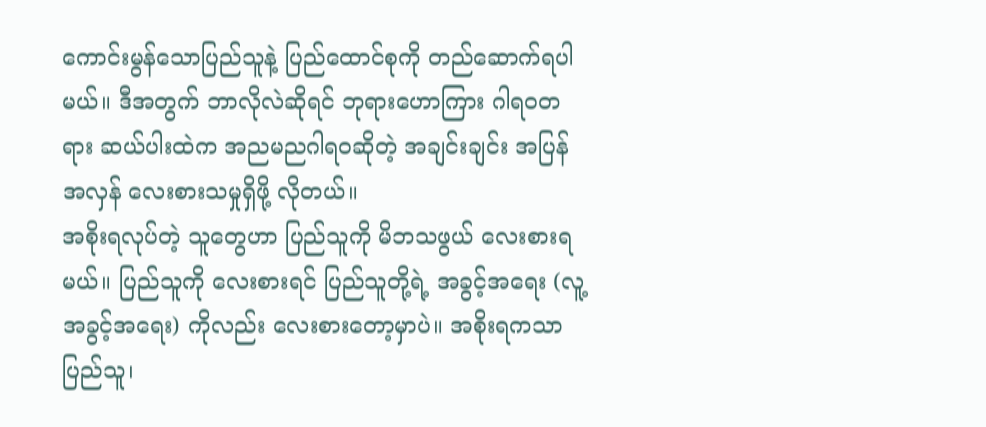ကောင်းမွန်သောပြည်သူနဲ့ ပြည်ထောင်စုကို တည်ဆောက်ရပါမယ်။ ဒီအတွက် ဘာလိုလဲဆိုရင် ဘုရားဟောကြား ဂါရဝတရား ဆယ်ပါးထဲက အညမညဂါရဝဆိုတဲ့ အချင်းချင်း အပြန်အလှန် လေးစားသမှုရှိဖို့ လိုတယ်။
အစိုးရလုပ်တဲ့ သူတွေဟာ ပြည်သူကို မိဘသဖွယ် လေးစားရမယ်။ ပြည်သူကို လေးစားရင် ပြည်သူတို့ရဲ့ အခွင့်အရေး (လူ့အခွင့်အရေး) ကိုလည်း လေးစားတော့မှာပဲ။ အစိုးရကသာ ပြည်သူ၊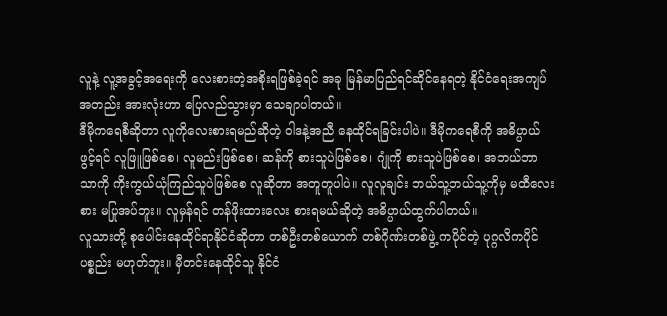လူနဲ့ လူ့အခွင့်အရေးကို လေးစားတဲ့အစိုးရဖြစ်ခဲ့ရင် အခု မြန်မာပြည်ရင်ဆိုင်နေရတဲ့ နိုင်ငံရေးအကျပ်အတည်း အားလုံးဟာ ပြေလည်သွားမှာ သေချာပါတယ်။
ဒီမိုကရေစီဆိုတာ လူကိုလေးစားရမည်ဆိုတဲ့ ဝါဒနဲ့အညီ နေထိုင်ရခြင်းပါပဲ။ ဒီမိုကရေစီကို အဓိပ္ပာယ်ဖွင့်ရင် လူဖြူဖြစ်စေ၊ လူမည်းဖြစ်စေ၊ ဆန်ကို စားသူပဲဖြစ်စေ၊ ဂျုံကို စားသူပဲဖြစ်စေ၊ အဘယ်ဘာသာကို ကိုးကွယ်ယုံကြည်သူပဲဖြစ်စေ လူဆိုတာ အတူတူပါပဲ။ လူလူချင်း ဘယ်သူ့ဘယ်သူ့ကိုမှ မထီလေးစား မပြုအပ်ဘူး။ လူမှန်ရင် တန်ဖိုးထားလေး စားရမယ်ဆိုတဲ့ အဓိပ္ပာယ်ထွက်ပါတယ်။
လူသားတို့ စုပေါင်းနေထိုင်ရာနိုင်ငံဆိုတာ တစ်ဦးတစ်ယောက် တစ်ဂိုဏ်းတစ်ဖွဲ့ ကပိုင်တဲ့ ပုဂ္ဂလိကပိုင်ပစ္စည်း မဟုတ်ဘူး။ မှီတင်းနေထိုင်သူ နိုင်ငံ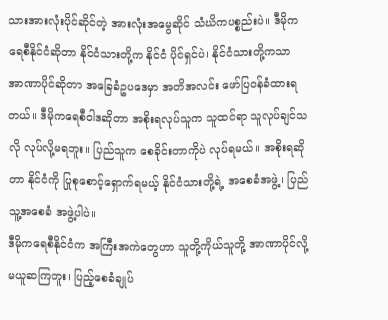သားအားလုံးပိုင်ဆိုင်တဲ့ အားလုံးအမွေဆိုင် သံဃိကပစ္စည်းပဲ။ ဒီမိုကရေစီနိုင်ငံဆိုတာ နိုင်ငံသားတို့က နိုင်ငံ ပိုင်ရှင်ပဲ၊ နိုင်ငံသားတို့ကသာ အာဏာပိုင်ဆိုတာ အခြေခံဥပဒေမှာ အတိအလင်း ဖော်ပြဝန်ခံထားရတယ်။ ဒီမိုကရေစီဝါဒဆိုတာ အစိုးရလုပ်သူက သူထင်ရာ သူလုပ်ချင်သလို လုပ်လို့မရဘူး။ ပြည်သူက စေခိုင်းတာကိုပဲ လုပ်ရမယ်။ အစိုးရဆိုတာ နိုင်ငံကို ပြုစုစောင့်ရှောက်ရမယ့် နိုင်ငံသားတို့ရဲ့ အစေခံအဖွဲ့၊ ပြည်သူ့အစေခံ အဖွဲ့ပါပဲ။
ဒီမိုကရေစီနိုင်ငံက အကြီးအကဲတွေဟာ သူတို့ကိုယ်သူတို့ အာဏာပိုင်လို့ မယူဆကြဘူး၊ ပြည့်စေခံချုပ်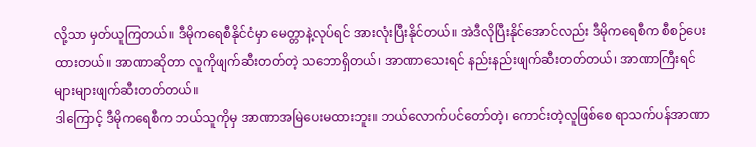လို့သာ မှတ်ယူကြတယ်။ ဒီမိုကရေစီနိုင်ငံမှာ မေတ္တာနဲ့လုပ်ရင် အားလုံးပြီးနိုင်တယ်။ အဲဒီလိုပြီးနိုင်အောင်လည်း ဒီမိုကရေစီက စီစဉ်ပေးထားတယ်။ အာဏာဆိုတာ လူကိုဖျက်ဆီးတတ်တဲ့ သဘောရှိတယ်၊ အာဏာသေးရင် နည်းနည်းဖျက်ဆီးတတ်တယ်၊ အာဏာကြီးရင် များများဖျက်ဆီးတတ်တယ်။
ဒါကြောင့် ဒီမိုကရေစီက ဘယ်သူကိုမှ အာဏာအမြဲပေးမထားဘူး။ ဘယ်လောက်ပင်တော်တဲ့၊ ကောင်းတဲ့လူဖြစ်စေ ရာသက်ပန်အာဏာ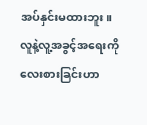အပ်နှင်းမထားဘူး။ လူနဲ့လူ့အခွင့်အရေးကို လေးစားခြင်းဟာ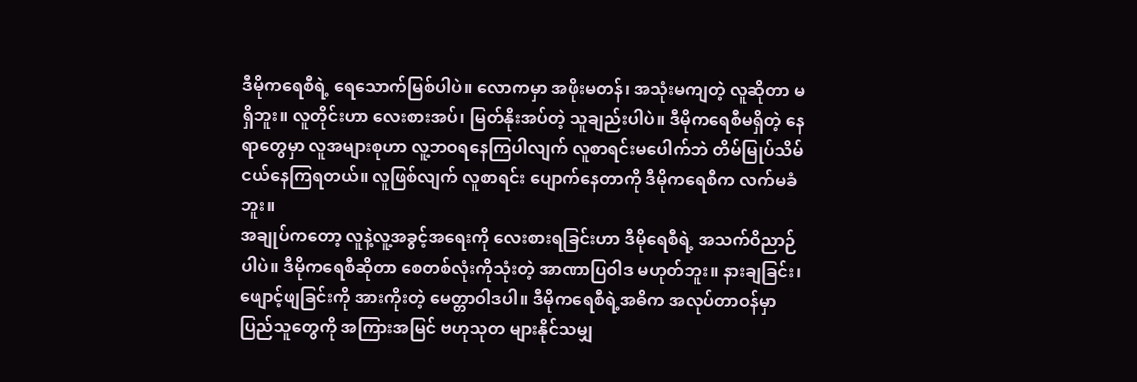ဒီမိုကရေစီရဲ့ ရေသောက်မြစ်ပါပဲ။ လောကမှာ အဖိုးမတန်၊ အသုံးမကျတဲ့ လူဆိုတာ မရှိဘူး။ လူတိုင်းဟာ လေးစားအပ်၊ မြတ်နိုးအပ်တဲ့ သူချည်းပါပဲ။ ဒီမိုကရေစီမရှိတဲ့ နေရာတွေမှာ လူအများစုဟာ လူ့ဘဝရနေကြပါလျက် လူစာရင်းမပေါက်ဘဲ တိမ်မြုပ်သိမ်ငယ်နေကြရတယ်။ လူဖြစ်လျက် လူစာရင်း ပျောက်နေတာကို ဒီမိုကရေစီက လက်မခံဘူး။
အချုပ်ကတော့ လူနဲ့လူ့အခွင့်အရေးကို လေးစားရခြင်းဟာ ဒီမိုရေစီရဲ့ အသက်ဝိညာဉ်ပါပဲ။ ဒီမိုကရေစီဆိုတာ စေတစ်လုံးကိုသုံးတဲ့ အာဏာပြဝါဒ မဟုတ်ဘူး။ နားချခြင်း၊ ဖျောင့်ဖျခြင်းကို အားကိုးတဲ့ မေတ္တာဝါဒပါ။ ဒီမိုကရေစီရဲ့အဓိက အလုပ်တာဝန်မှာ ပြည်သူတွေကို အကြားအမြင် ဗဟုသုတ များနိုင်သမျှ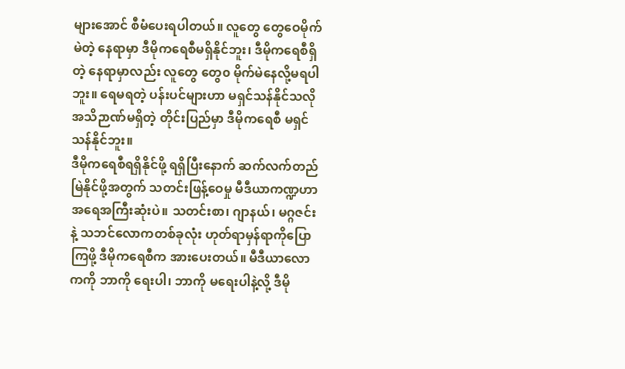များအောင် စီမံပေးရပါတယ်။ လူတွေ တွေဝေမိုက်မဲတဲ့ နေရာမှာ ဒီမိုကရေစီမရှိနိုင်ဘူး၊ ဒီမိုကရေစီရှိတဲ့ နေရာမှာလည်း လူတွေ တွေ၀ မိုက်မဲနေလို့မရပါဘူး။ ရေမရတဲ့ ပန်းပင်များဟာ မရှင်သန်နိုင်သလို အသိဉာဏ်မရှိတဲ့ တိုင်းပြည်မှာ ဒီမိုကရေစီ မရှင်သန်နိုင်ဘူး။
ဒီမိုကရေစီရရှိနိုင်ဖို့ ရရှိပြီးနောက် ဆက်လက်တည်မြဲနိုင်ဖို့အတွက် သတင်းဖြန့်ဝေမှု မီဒီယာကဏ္ဍဟာ အရေအကြီးဆုံးပဲ။ သတင်းစာ၊ ဂျာနယ်၊ မဂ္ဂဇင်းနဲ့ သဘင်လောကတစ်ခုလုံး ဟုတ်ရာမှန်ရာကိုပြောကြဖို့ ဒီမိုကရေစီက အားပေးတယ်။ မီဒီယာလောကကို ဘာကို ရေးပါ၊ ဘာကို မရေးပါနဲ့လို့ ဒီမို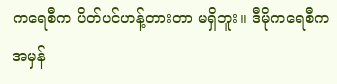ကရေစီက ပိတ်ပင်ဟန့်တားတာ မရှိဘူး။ ဒီမိုကရေစီက အမှန်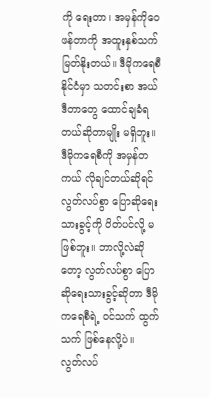ကို ရေးတာ၊ အမှန်ကိုဝေဖန်တာကို အထူးနှစ်သက် မြတ်နိုးတယ်။ ဒီမိုကရေစီနိုင်ငံမှာ သတင်းစာ အယ်ဒီတာတွေ ထောင်ချခံရတယ်ဆိုတာမျိုး မရှိဘူး။ ဒီမိုကရေစီကို အမှန်တကယ် လိုချင်တယ်ဆိုရင် လွတ်လပ်စွာ ပြောဆိုရေးသားခွင့်ကို ပိတ်ပင်လို့ မဖြစ်ဘူး။ ဘာလို့လဲဆိုတော့ လွတ်လပ်စွာ ပြောဆိုရေးသားခွင့်ဆိုတာ ဒီမိုကရေစီရဲ့ ဝင်သက် ထွက်သက် ဖြစ်နေလို့ပဲ။
လွတ်လပ်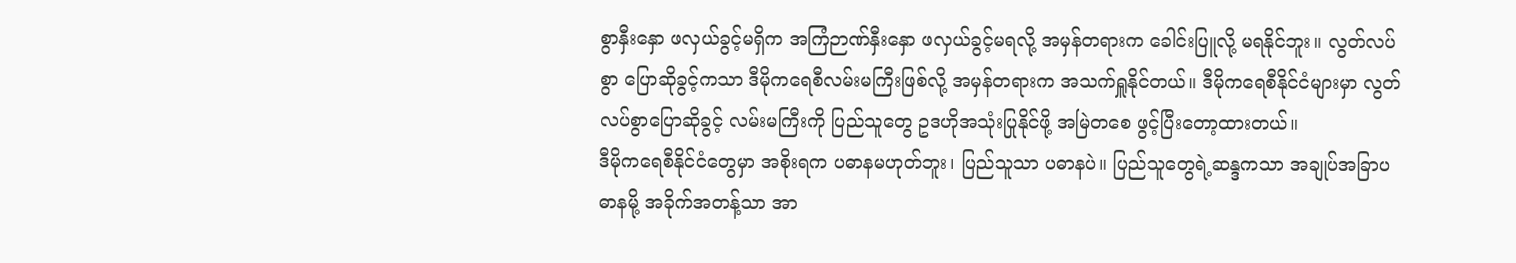စွာနှီးနှော ဖလှယ်ခွင့်မရှိက အကြံဉာဏ်နှီးနှော ဖလှယ်ခွင့်မရလို့ အမှန်တရားက ခေါင်းပြူလို့ မရနိုင်ဘူး။ လွတ်လပ်စွာ ပြောဆိုခွင့်ကသာ ဒီမိုကရေစီလမ်းမကြီးဖြစ်လို့ အမှန်တရားက အသက်ရှူနိုင်တယ်။ ဒီမိုကရေစီနိုင်ငံများမှာ လွတ်လပ်စွာပြောဆိုခွင့် လမ်းမကြီးကို ပြည်သူတွေ ဥဒဟိုအသုံးပြုနိုင်ဖို့ အမြဲတစေ ဖွင့်ပြီးတော့ထားတယ်။
ဒီမိုကရေစီနိုင်ငံတွေမှာ အစိုးရက ပဓာနမဟုတ်ဘူး၊ ပြည်သူသာ ပဓာနပဲ။ ပြည်သူတွေရဲ့ဆန္ဒကသာ အချုပ်အခြာပဓာနမို့ အခိုက်အတန့်သာ အာ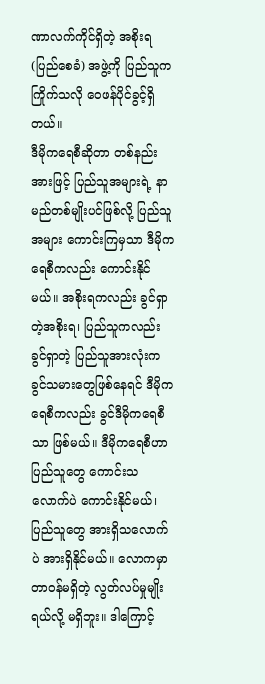ဏာလက်ကိုင်ရှိတဲ့ အစိုးရ (ပြည်စေခံ) အဖွဲ့ကို ပြည်သူက ကြိုက်သလို ဝေဖန်ပိုင်ခွင့်ရှိတယ်။
ဒီမိုကရေစီဆိုတာ တစ်နည်းအားဖြင့် ပြည်သူအများရဲ့ နာမည်တစ်မျိုးပင်ဖြစ်လို့ ပြည်သူအများ ကောင်းကြမှသာ ဒီမိုကရေစီကလည်း ကောင်းနိုင်မယ်။ အစိုးရကလည်း ခွင်ရှာတဲ့အစိုးရ၊ ပြည်သူကလည်း ခွင်ရှာတဲ့ ပြည်သူအားလုံးက ခွင်သမားတွေဖြစ်နေရင် ဒီမိုကရေစီကလည်း ခွင်ဒီမိုကရေစီသာ ဖြစ်မယ်။ ဒီမိုကရေစီဟာ ပြည်သူတွေ ကောင်းသလောက်ပဲ ကောင်းနိုင်မယ်၊ ပြည်သူတွေ အားရှိသလောက်ပဲ အားရှိနိုင်မယ်။ လောကမှာ တာဝန်မရှိတဲ့ လွတ်လပ်မှုမျိုးရယ်လို့ မရှိဘူး။ ဒါကြောင့်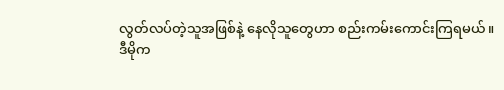လွတ်လပ်တဲ့သူအဖြစ်နဲ့ နေလိုသူတွေဟာ စည်းကမ်းကောင်းကြရမယ်။
ဒီမိုက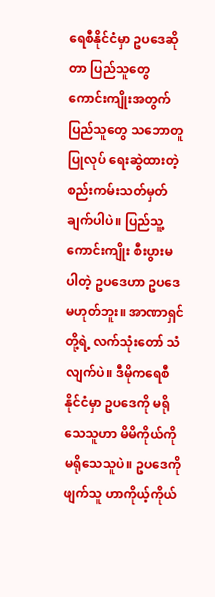ရေစီနိုင်ငံမှာ ဥပဒေဆိုတာ ပြည်သူတွေ ကောင်းကျိုးအတွက် ပြည်သူတွေ သဘောတူပြုလုပ် ရေးဆွဲထားတဲ့ စည်းကမ်းသတ်မှတ်ချက်ပါပဲ။ ပြည်သူ့ကောင်းကျိုး စီးပွားမပါတဲ့ ဥပဒေဟာ ဥပဒေမဟုတ်ဘူး။ အာဏာရှင်တို့ရဲ့ လက်သုံးတော် သံလျက်ပဲ။ ဒီမိုကရေစီနိုင်ငံမှာ ဥပဒေကို မရိုသေသူဟာ မိမိကိုယ်ကို မရိုသေသူပဲ။ ဥပဒေကိုဖျက်သူ ဟာကိုယ့်ကိုယ်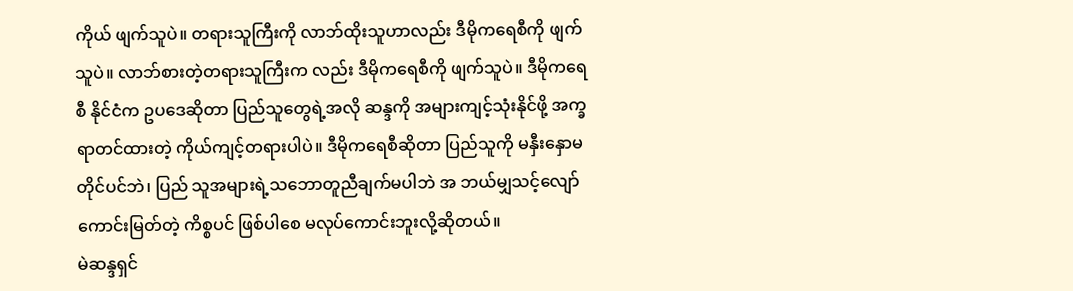ကိုယ် ဖျက်သူပဲ။ တရားသူကြီးကို လာဘ်ထိုးသူဟာလည်း ဒီမိုကရေစီကို ဖျက်သူပဲ။ လာဘ်စားတဲ့တရားသူကြီးက လည်း ဒီမိုကရေစီကို ဖျက်သူပဲ။ ဒီမိုကရေစီ နိုင်ငံက ဥပဒေဆိုတာ ပြည်သူတွေရဲ့အလို ဆန္ဒကို အများကျင့်သုံးနိုင်ဖို့ အက္ခရာတင်ထားတဲ့ ကိုယ်ကျင့်တရားပါပဲ။ ဒီမိုကရေစီဆိုတာ ပြည်သူကို မနှီးနှောမတိုင်ပင်ဘဲ၊ ပြည် သူအများရဲ့သဘောတူညီချက်မပါဘဲ အ ဘယ်မျှသင့်လျော် ကောင်းမြတ်တဲ့ ကိစ္စပင် ဖြစ်ပါစေ မလုပ်ကောင်းဘူးလို့ဆိုတယ်။
မဲဆန္ဒရှင်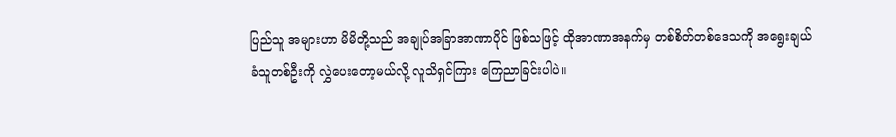ပြည်သူ အများဟာ မိမိတို့သည် အချုပ်အခြာအာဏာပိုင် ဖြစ်သဖြင့် ထိုအာဏာအနက်မှ တစ်စိတ်တစ်ဒေသကို အရွေးချယ်ခံသူတစ်ဦးကို လွှဲပေးတော့မယ်လို့ လူသိရှင်ကြား ကြေညာခြင်းပါပဲ။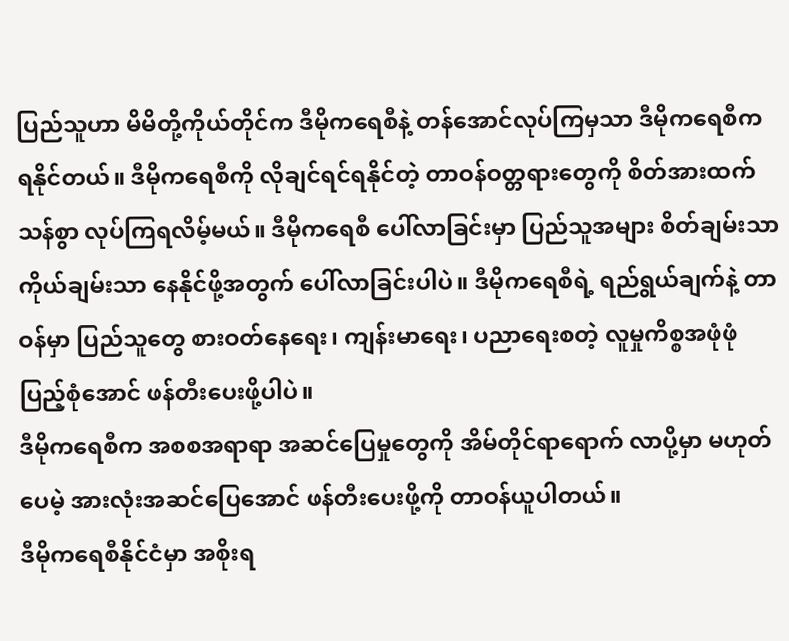ပြည်သူဟာ မိမိတို့ကိုယ်တိုင်က ဒီမိုကရေစီနဲ့ တန်အောင်လုပ်ကြမှသာ ဒီမိုကရေစီက ရနိုင်တယ်။ ဒီမိုကရေစီကို လိုချင်ရင်ရနိုင်တဲ့ တာဝန်ဝတ္တရားတွေကို စိတ်အားထက်သန်စွာ လုပ်ကြရလိမ့်မယ်။ ဒီမိုကရေစီ ပေါ်လာခြင်းမှာ ပြည်သူအများ စိတ်ချမ်းသာ ကိုယ်ချမ်းသာ နေနိုင်ဖို့အတွက် ပေါ်လာခြင်းပါပဲ။ ဒီမိုကရေစီရဲ့ ရည်ရွယ်ချက်နဲ့ တာဝန်မှာ ပြည်သူတွေ စားဝတ်နေရေး၊ ကျန်းမာရေး၊ ပညာရေးစတဲ့ လူမှုကိစ္စအဖုံဖုံ ပြည့်စုံအောင် ဖန်တီးပေးဖို့ပါပဲ။
ဒီမိုကရေစီက အစစအရာရာ အဆင်ပြေမှုတွေကို အိမ်တိုင်ရာရောက် လာပို့မှာ မဟုတ်ပေမဲ့ အားလုံးအဆင်ပြေအောင် ဖန်တီးပေးဖို့ကို တာဝန်ယူပါတယ်။
ဒီမိုကရေစီနိုင်ငံမှာ အစိုးရ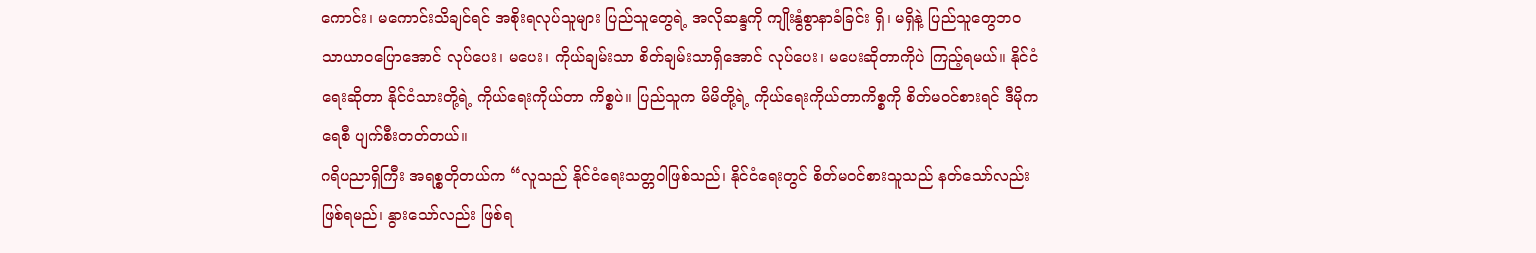ကောင်း၊ မကောင်းသိချင်ရင် အစိုးရလုပ်သူများ ပြည်သူတွေရဲ့ အလိုဆန္ဒကို ကျိုးနွံစွာနာခံခြင်း ရှိ၊ မရှိနဲ့ ပြည်သူတွေဘ၀ သာယာဝပြောအောင် လုပ်ပေး၊ မပေး၊ ကိုယ်ချမ်းသာ စိတ်ချမ်းသာရှိအောင် လုပ်ပေး၊ မပေးဆိုတာကိုပဲ ကြည့်ရမယ်။ နိုင်ငံရေးဆိုတာ နိုင်ငံသားတို့ရဲ့ ကိုယ်ရေးကိုယ်တာ ကိစ္စပဲ။ ပြည်သူက မိမိတို့ရဲ့ ကိုယ်ရေးကိုယ်တာကိစ္စကို စိတ်မဝင်စားရင် ဒီမိုကရေစီ ပျက်စီးတတ်တယ်။
ဂရိပညာရှိကြီး အရစ္စတိုတယ်က “လူသည် နိုင်ငံရေးသတ္တဝါဖြစ်သည်၊ နိုင်ငံရေးတွင် စိတ်မဝင်စားသူသည် နတ်သော်လည်း ဖြစ်ရမည်၊ နွားသော်လည်း ဖြစ်ရ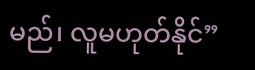မည်၊ လူမဟုတ်နိုင်”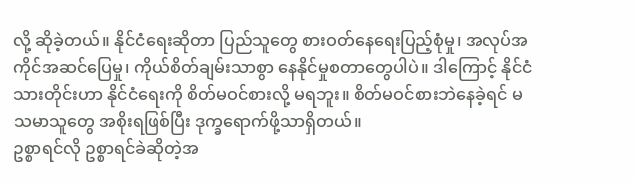လို့ ဆိုခဲ့တယ်။ နိုင်ငံရေးဆိုတာ ပြည်သူတွေ စားဝတ်နေရေးပြည့်စုံမှု၊ အလုပ်အကိုင်အဆင်ပြေမှု၊ ကိုယ်စိတ်ချမ်းသာစွာ နေနိုင်မှုစတာတွေပါပဲ။ ဒါကြောင့် နိုင်ငံသားတိုင်းဟာ နိုင်ငံရေးကို စိတ်မဝင်စားလို့ မရဘူး။ စိတ်မဝင်စားဘဲနေခဲ့ရင် မသမာသူတွေ အစိုးရဖြစ်ပြီး ဒုက္ခရောက်ဖို့သာရှိတယ်။
ဥစ္စာရင်လို ဥစ္စာရင်ခဲဆိုတဲ့အ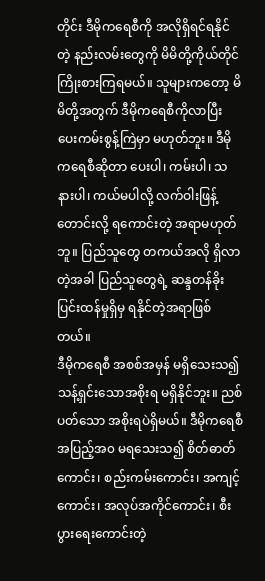တိုင်း ဒီမိုကရေစီကို အလိုရှိရင်ရနိုင်တဲ့ နည်းလမ်းတွေကို မိမိတို့ကိုယ်တိုင် ကြိုးစားကြရမယ်။ သူများကတော့ မိမိတို့အတွက် ဒီမိုကရေစီကိုလာပြီး ပေးကမ်းစွန့်ကြဲမှာ မဟုတ်ဘူး။ ဒီမိုကရေစီဆိုတာ ပေးပါ၊ ကမ်းပါ၊ သနားပါ၊ ကယ်မပါလို့ လက်ဝါးဖြန့်တောင်းလို့ ရကောင်းတဲ့ အရာမဟုတ်ဘူ။ ပြည်သူတွေ တကယ်အလို ရှိလာတဲ့အခါ ပြည်သူတွေရဲ့ ဆန္ဒတန်ခိုး ပြင်းထန်မှုရှိမှ ရနိုင်တဲ့အရာဖြစ်တယ်။
ဒီမိုကရေစီ အစစ်အမှန် မရှိသေးသ၍ သန့်ရှင်းသောအစိုးရ မရှိနိုင်ဘူး။ ညစ်ပတ်သော အစိုးရပဲရှိမယ်။ ဒီမိုကရေစီ အပြည့်အ၀ မရသေးသ၍ စိတ်ဓာတ်ကောင်း၊ စည်းကမ်းကောင်း၊ အကျင့်ကောင်း၊ အလုပ်အကိုင်ကောင်း၊ စီးပွားရေးကောင်းတဲ့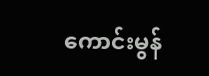ကောင်းမွန်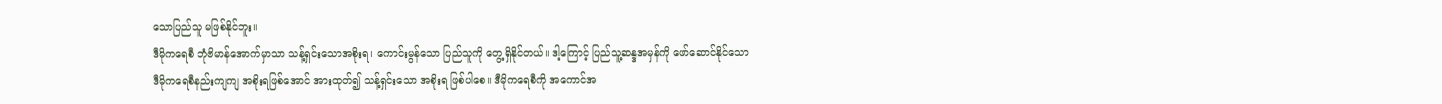သောပြည်သူ မဖြစ်နိုင်ဘူး။
ဒီမိုကရေစီ ဘုံဗိမာန်အောက်မှာသာ သန့်ရှင်းသောအစိုးရ၊ ကောင်းမွန်သော ပြည်သူကို တွေ့ရှိနိုင်တယ်။ ဒါ့ကြောင့် ပြည်သူ့ဆန္ဒအမှန်ကို ဖော်ဆောင်နိုင်သော ဒီမိုကရေစီနည်းကျကျ အစိုးရဖြစ်အောင် အားထုတ်၍ သန့်ရှင်းသော အစိုးရ ဖြစ်ပါစေ။ ဒီမိုကရေစီကို အကောင်အ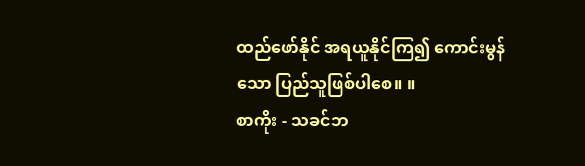ထည်ဖော်နိုင် အရယူနိုင်ကြ၍ ကောင်းမွန်သော ပြည်သူဖြစ်ပါစေ။ ။
စာကိုး - သခင်ဘ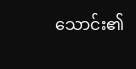သောင်း၏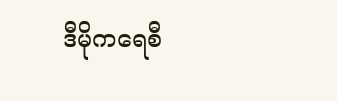ဒီမိုကရေစီ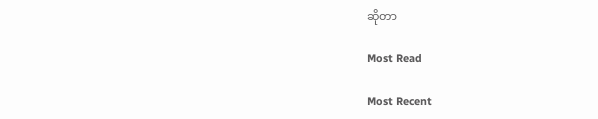ဆိုတာ

Most Read

Most Recent